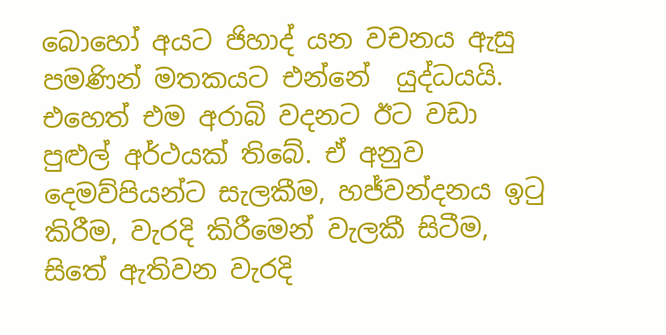බොහෝ අයට ජිහාද් යන වචනය ඇසු පමණින් මතකයට එන්නේ  යුද්ධයයි. එහෙත් එම අරාබි වදනට ඊට වඩා පුළුල් අර්ථයක් තිබේ. ඒ අනුව දෙමව්පියන්ට සැලකීම, හජ්වන්දනය ඉටු කිරීම, වැරදි කිරීමෙන් වැලකී සිටීම, සිතේ ඇතිවන වැරදි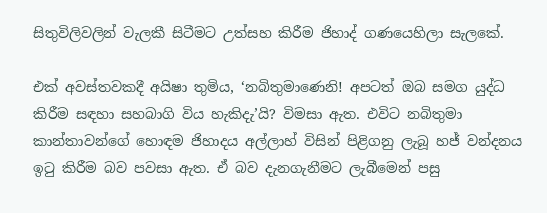සිතුවිලිවලින් වැලකී සිටීමට උත්සහ කිරීම ජිහාද් ගණයෙහිලා සැලකේ.

එක් අවස්තවකදී අයිෂා තුමිය, ‘නබිතුමාණෙනි! අපටත් ඔබ සමග යුද්ධ කිරීම සඳහා සහබාගි විය හැකිදැ’යි? විමසා ඇත. එවිට නබිතුමා කාන්තාවන්ගේ හොඳම ජිහාදය අල්ලාහ් විසින් පිළිගනු ලැබූ හජ් වන්දනය ඉටු කිරීම බව පවසා ඇත. ඒ බව දැනගැනීමට ලැබීමෙන් පසු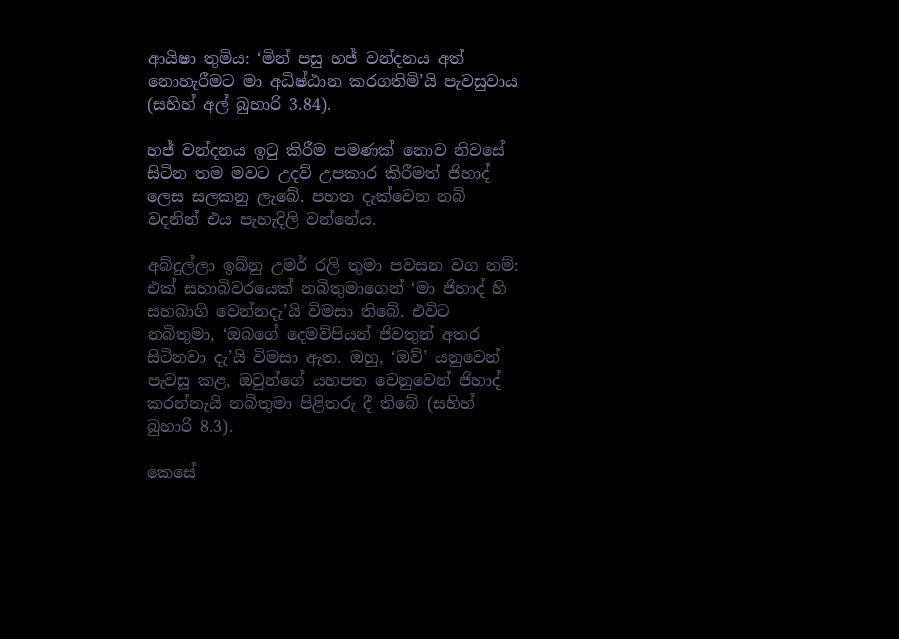ආයිෂා තුමිය: ‘මින් පසු හජ් වන්දනය අත් නොහැරීමට මා අධිෂ්ඨාන කරගතිමි’යි පැවසුවාය (සහිහ් අල් බුහාරි 3.84).

හජ් වන්දනය ඉටු කිරීම පමණක් නොව නිවසේ සිටින තම මවට උදව් උපකාර කිරීමත් ජිහාද් ලෙස සලකනු ලැබේ. පහත දැක්වෙන නබි වදනින් එය පැහැදිලි වන්නේය.

අබ්දුල්ලා ඉබ්නු උමර් රලි තුමා පවසන වග නම්: එක් සහාබිවරයෙක් නබිතුමාගෙන් ‘මා ජිහාද් හි සහබාගි වෙන්නදැ’යි විමසා තිබේ. එවිට නබිතුමා, ‘ඔබගේ දෙමව්පියන් ජිවතුන් අතර සිටිනවා දැ’යි විමසා ඇත. ඔහු, ‘ඔව්’ යනුවෙන් පැවසූ කළ, ඔවුන්ගේ යහපත වෙනුවෙන් ජිහාද් කරන්නැයි නබිතුමා පිළිතරු දී තිබේ (සහිහ් බුහාරි 8.3).

කෙසේ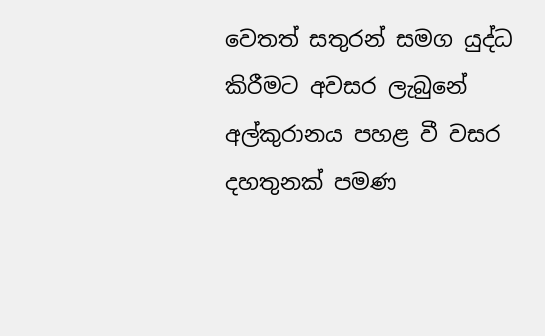වෙතත් සතුරන් සමග යුද්ධ කිරීමට අවසර ලැබුනේ අල්කුරානය පහළ වී වසර දහතුනක් පමණ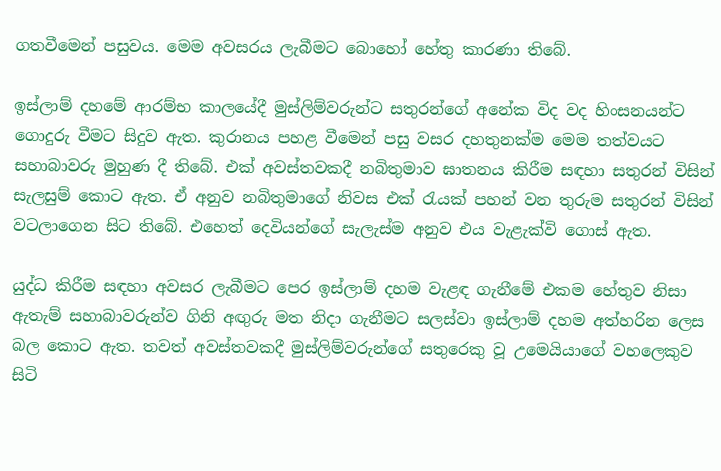ගතවීමෙන් පසුවය. මෙම අවසරය ලැබීමට බොහෝ හේතු කාරණා තිබේ.

ඉස්ලාම් දහමේ ආරම්භ කාලයේදී මුස්ලිම්වරුන්ට සතුරන්ගේ අනේක විද වද හිංසනයන්ට ගොදුරු වීමට සිදුව ඇත. කුරානය පහළ වීමෙන් පසු වසර දහතුනක්ම මෙම තත්වයට සහාබාවරු මුහුණ දී තිබේ. එක් අවස්තවකදී නබිතුමාව ඝාතනය කිරීම සඳහා සතුරන් විසින් සැලසුම් කොට ඇත. ඒ අනුව නබිතුමාගේ නිවස එක් රැයක් පහන් වන තුරුම සතුරන් විසින් වටලාගෙන සිට තිබේ. එහෙත් දෙවියන්ගේ සැලැස්ම අනුව එය වැළැක්වි ගොස් ඇත.

යුද්ධ කිරීම සඳහා අවසර ලැබීමට පෙර ඉස්ලාම් දහම වැළඳ ගැනීමේ එකම හේතුව නිසා ඇතැම් සහාබාවරුන්ව ගිනි අඟුරු මත නිදා ගැනීමට සලස්වා ඉස්ලාම් දහම අත්හරින ලෙස බල කොට ඇත. තවත් අවස්තවකදී මුස්ලිම්වරුන්ගේ සතුරෙකු වූ උමෙයියාගේ වහලෙකුව සිටි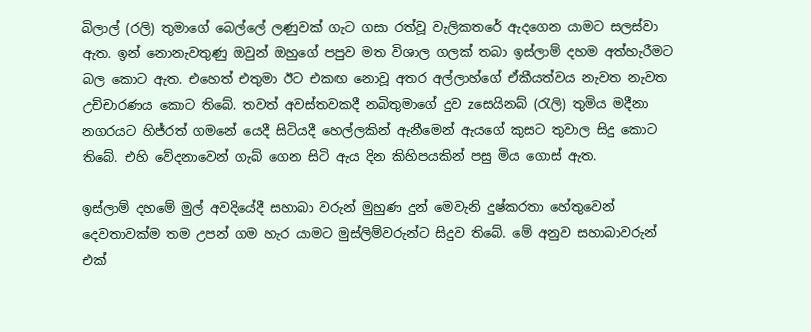බිලාල් (රලි) තුමාගේ බෙල්ලේ ලණුවක් ගැට ගසා රත්වූ වැලිකතරේ ඇදගෙන යාමට සලස්වා ඇත. ඉන් නොනැවතුණු ඔවුන් ඔහුගේ පපුව මත විශාල ගලක් තබා ඉස්ලාම් දහම අත්හැරීමට බල කොට ඇත. එහෙත් එතුමා ඊට එකඟ නොවූ අතර අල්ලාහ්ගේ ඒකීයත්වය නැවත නැවත උච්චාරණය කොට තිබේ. තවත් අවස්තවකදී නබිතුමාගේ දුව zසෙයිනබ් (රැලි) තුමිය මදීනා නගරයට හිජ්රත් ගමනේ යෙදී සිටියදී හෙල්ලකින් ඇනීමෙන් ඇයගේ කුසට තුවාල සිදු කොට තිබේ. එහි වේදනාවෙන් ගැබ් ගෙන සිටි ඇය දින කිහිපයකින් පසු මිය ගොස් ඇත.

ඉස්ලාම් දහමේ මුල් අවදියේදී සහාබා වරුන් මුහුණ දුන් මෙවැනි දුෂ්කරතා හේතුවෙන් දෙවතාවක්ම තම උපන් ගම හැර යාමට මුස්ලිම්වරුන්ට සිදුව තිබේ. මේ අනුව සහාබාවරුන් එක්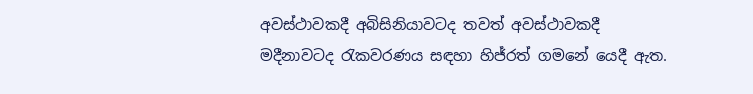අවස්ථාවකදී අබිසිනියාවටද තවත් අවස්ථාවකදී මදීනාවටද රැකවරණය සඳහා හිජ්රත් ගමනේ යෙදී ඇත.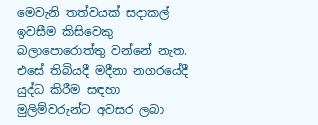මෙවැනි තත්වයක් සදාකල් ඉවසීම කිසිවෙකු බලාපොරොත්තු වන්නේ නැත. එසේ තිබියදී මදීනා නගරයේදී යුද්ධ කිරීම සඳහා මුලිම්වරුන්ට අවසර ලබා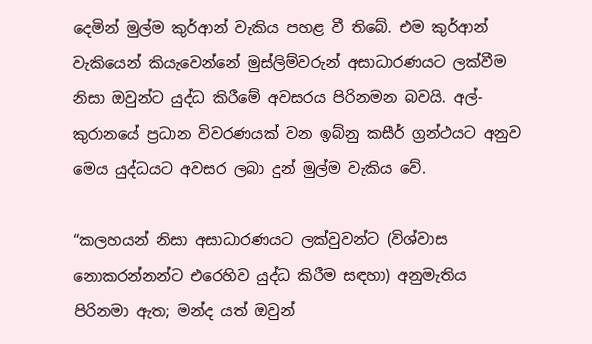දෙමින් මුල්ම කුර්ආන් වැකිය පහළ වී තිබේ. එම කුර්ආන් වැකියෙන් කියැවෙන්නේ මුස්ලිම්වරුන් අසාධාරණයට ලක්වීම නිසා ඔවුන්ට යුද්ධ කිරීමේ අවසරය පිරිනමන බවයි. අල්-කුරානයේ ප්‍රධාන විවරණයක් වන ඉබ්නු කසීර් ග්‍රන්ථයට අනුව මෙය යුද්ධයට අවසර ලබා දුන් මුල්ම වැකිය වේ.

“කලහයන් නිසා අසාධාරණයට ලක්වුවන්ට (විශ්වාස නොකරන්නන්ට එරෙහිව යුද්ධ කිරීම සඳහා) අනුමැතිය පිරිනමා ඇත; මන්ද යත් ඔවුන්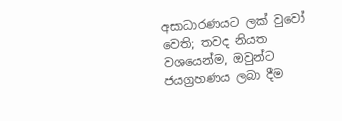අසාධාරණයට ලක් වුවෝ වෙති; තවද නියත වශයෙන්ම, ඔවුන්ට ජයග්‍රහණය ලබා දීම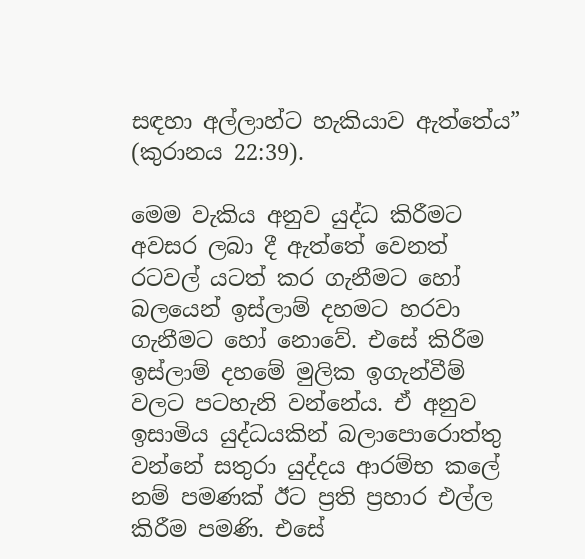සඳහා අල්ලාහ්ට හැකියාව ඇත්තේය” (කුරානය 22:39).

මෙම වැකිය අනුව යුද්ධ කිරීමට අවසර ලබා දී ඇත්තේ වෙනත් රටවල් යටත් කර ගැනීමට හෝ බලයෙන් ඉස්ලාම් දහමට හරවා ගැනීමට හෝ නොවේ. එසේ කිරීම ඉස්ලාම් දහමේ මුලික ඉගැන්වීම් වලට පටහැනි වන්නේය. ඒ අනුව ඉසාමිය යුද්ධයකින් බලාපොරොත්තු වන්නේ සතුරා යුද්දය ආරම්භ කලේ නම් පමණක් ඊට ප්‍රති ප්‍රහාර එල්ල කිරීම පමණි. එසේ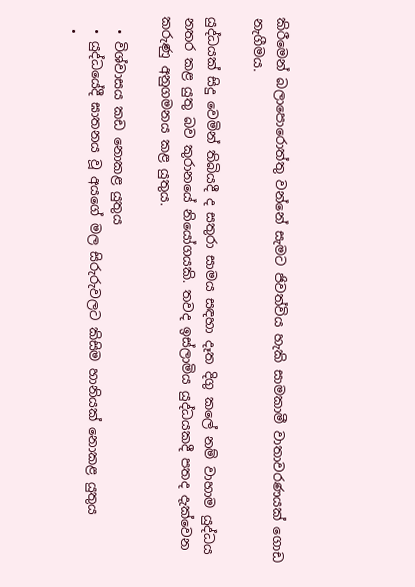කිරීමෙන් බලාපොරොත්තු වන්නේ සැමට ජිවත්විය හැකි සාමකාමී වාතාවරණයක් ගොඩ නැගීමය.

යුද්ධයක් සිදු වෙමින් තිබියදී ද සතුරා සාමය සඳහා දෑත දිගු කලේ නම් වාහාම යුද්ධය නතර කළ යුතු බව කුරානයේ නියෝගයකි. තවද ඉස්ලාමිය යුද්ධයකදී පතද දැක්වෙන කරුණු අනුගමනය කළ යුතුය.

  • විශ්වාසය කඩ නොකළ යුතුය
  • යුද්ධයේදී ඝාතනය වූ අයගේ මල සිරුරුවලට කිසිම හානියක් නොකළ යුතුය
  •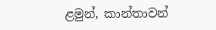ළමුන්, කාන්තාවන්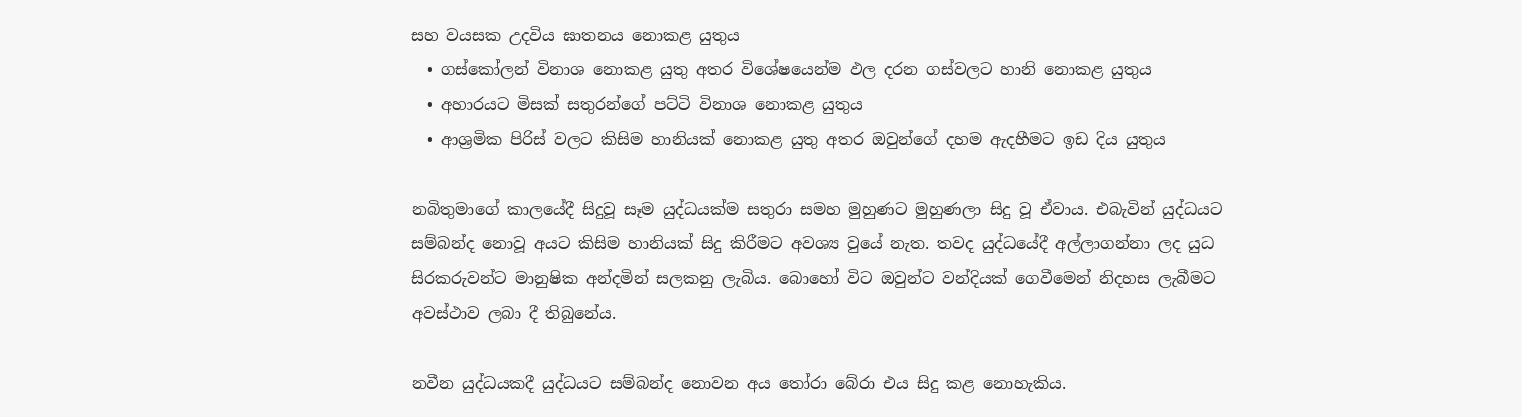සහ වයසක උදවිය ඝාතනය නොකළ යුතුය
  • ගස්කෝලන් විනාශ නොකළ යුතු අතර විශේෂයෙන්ම ඵල දරන ගස්වලට හානි නොකළ යුතුය
  • අහාරයට මිසක් සතුරන්ගේ පට්ටි විනාශ නොකළ යුතුය
  • ආශ්‍රමික පිරිස් වලට කිසිම හානියක් නොකළ යුතු අතර ඔවුන්ගේ දහම ඇදහීමට ඉඩ දිය යුතුය

නබිතුමාගේ කාලයේදී සිදුවූ සෑම යුද්ධයක්ම සතුරා සමහ මුහුණට මුහුණලා සිදු වූ ඒවාය. එබැවින් යුද්ධයට සම්බන්ද නොවූ අයට කිසිම හානියක් සිදු කිරීමට අවශ්‍ය වුයේ නැත. තවද යුද්ධයේදී අල්ලාගන්නා ලද යුධ සිරකරුවන්ට මානුෂික අන්දමින් සලකනු ලැබිය. බොහෝ විට ඔවුන්ට වන්දියක් ගෙවීමෙන් නිදහස ලැබීමට අවස්ථාව ලබා දී තිබුනේය.

නවීන යුද්ධයකදී යුද්ධයට සම්බන්ද නොවන අය තෝරා බේරා එය සිදු කළ නොහැකිය.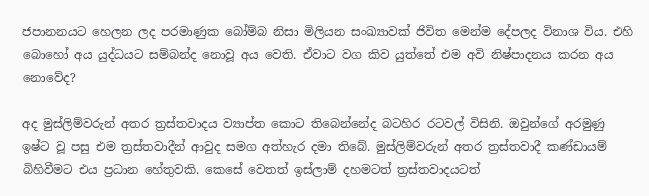ජපානනයට හෙලන ලද පරමාණුක බෝම්බ නිසා මිලියන සංඛ්‍යාවක් ජිවිත මෙන්ම දේපලද විනාශ විය. එහි බොහෝ අය යුද්ධයට සම්බන්ද නොවූ අය වෙති. ඒවාට වග කිව යුත්තේ එම අවි නිෂ්පාදනය කරන අය නොවේද?

අද මුස්ලිම්වරුන් අතර ත්‍රස්තවාදය ව්‍යාප්ත කොට තිබෙන්නේද බටහිර රටවල් විසිනි. ඔවුන්ගේ අරමුණු ඉෂ්ට වූ පසු එම ත්‍රස්තවාදීන් ආවුද සමග අත්හැර දමා තිබේ. මුස්ලිම්වරුන් අතර ත්‍රස්තවාදී කණ්ඩායම් බිහිවීමට එය ප්‍රධාන හේතුවකි. කෙසේ වෙතත් ඉස්ලාම් දහමටත් ත්‍රස්තවාදයටත්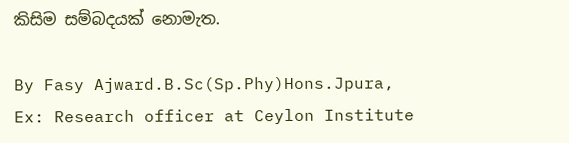කිසිම සම්බදයක් නොමැත.

By Fasy Ajward.B.Sc(Sp.Phy)Hons.Jpura,
Ex: Research officer at Ceylon Institute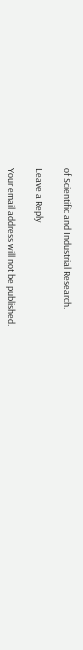of Scientific and Industrial Research.

Leave a Reply

Your email address will not be published.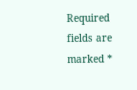Required fields are marked *